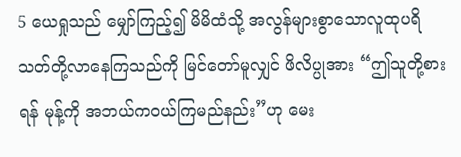5 ယေရှုသည် မျှော်ကြည့်၍ မိမိထံသို့ အလွန်များစွာသောလူထုပရိသတ်တို့လာနေကြသည်ကို မြင်တော်မူလျှင် ဖိလိပ္ပုအား “ဤသူတို့စားရန် မုန့်ကို အဘယ်ကဝယ်ကြမည်နည်း”ဟု မေး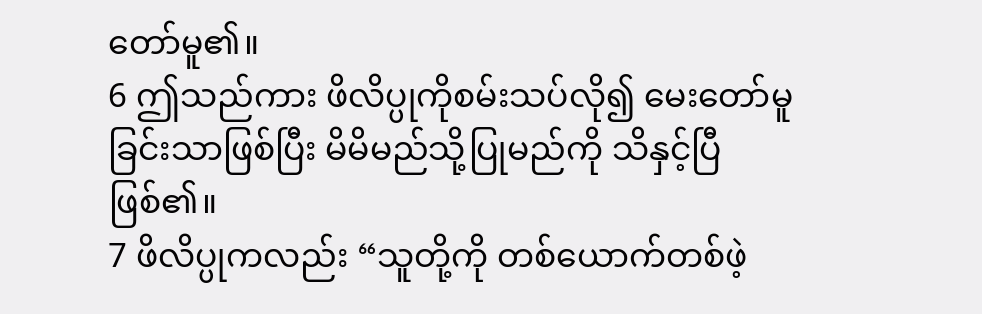တော်မူ၏။
6 ဤသည်ကား ဖိလိပ္ပုကိုစမ်းသပ်လို၍ မေးတော်မူခြင်းသာဖြစ်ပြီး မိမိမည်သို့ပြုမည်ကို သိနှင့်ပြီဖြစ်၏။
7 ဖိလိပ္ပုကလည်း “သူတို့ကို တစ်ယောက်တစ်ဖဲ့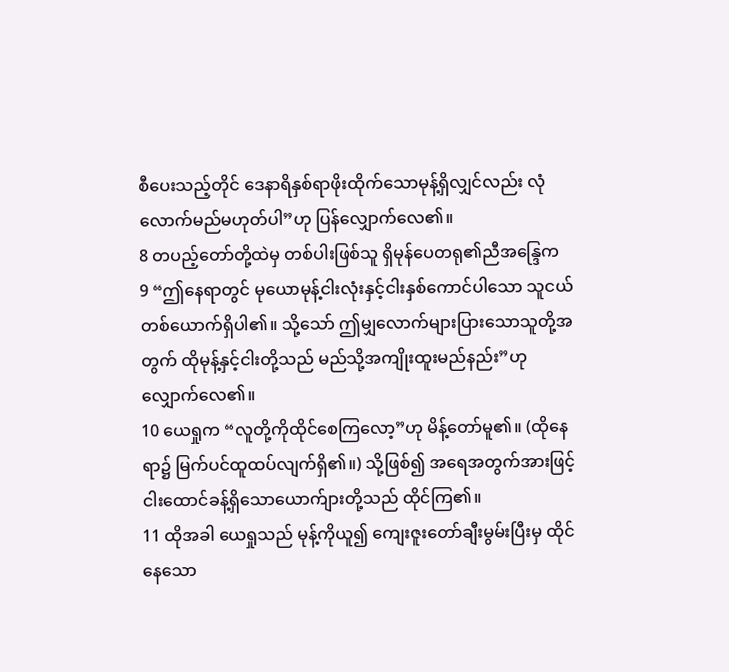စီပေးသည့်တိုင် ဒေနာရိနှစ်ရာဖိုးထိုက်သောမုန့်ရှိလျှင်လည်း လုံလောက်မည်မဟုတ်ပါ”ဟု ပြန်လျှောက်လေ၏။
8 တပည့်တော်တို့ထဲမှ တစ်ပါးဖြစ်သူ ရှိမုန်ပေတရု၏ညီအန္ဒြေက
9 “ဤနေရာတွင် မုယောမုန့်ငါးလုံးနှင့်ငါးနှစ်ကောင်ပါသော သူငယ်တစ်ယောက်ရှိပါ၏။ သို့သော် ဤမျှလောက်များပြားသောသူတို့အတွက် ထိုမုန့်နှင့်ငါးတို့သည် မည်သို့အကျိုးထူးမည်နည်း”ဟု လျှောက်လေ၏။
10 ယေရှုက “လူတို့ကိုထိုင်စေကြလော့”ဟု မိန့်တော်မူ၏။ (ထိုနေရာ၌ မြက်ပင်ထူထပ်လျက်ရှိ၏။) သို့ဖြစ်၍ အရေအတွက်အားဖြင့် ငါးထောင်ခန့်ရှိသောယောက်ျားတို့သည် ထိုင်ကြ၏။
11 ထိုအခါ ယေရှုသည် မုန့်ကိုယူ၍ ကျေးဇူးတော်ချီးမွမ်းပြီးမှ ထိုင်နေသော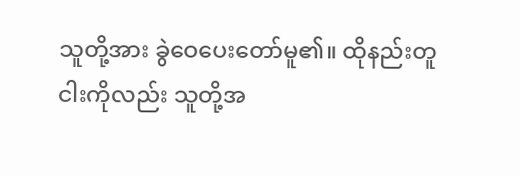သူတို့အား ခွဲဝေပေးတော်မူ၏။ ထိုနည်းတူ ငါးကိုလည်း သူတို့အ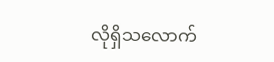လိုရှိသလောက်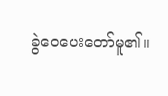ခွဲဝေပေးတော်မူ၏။